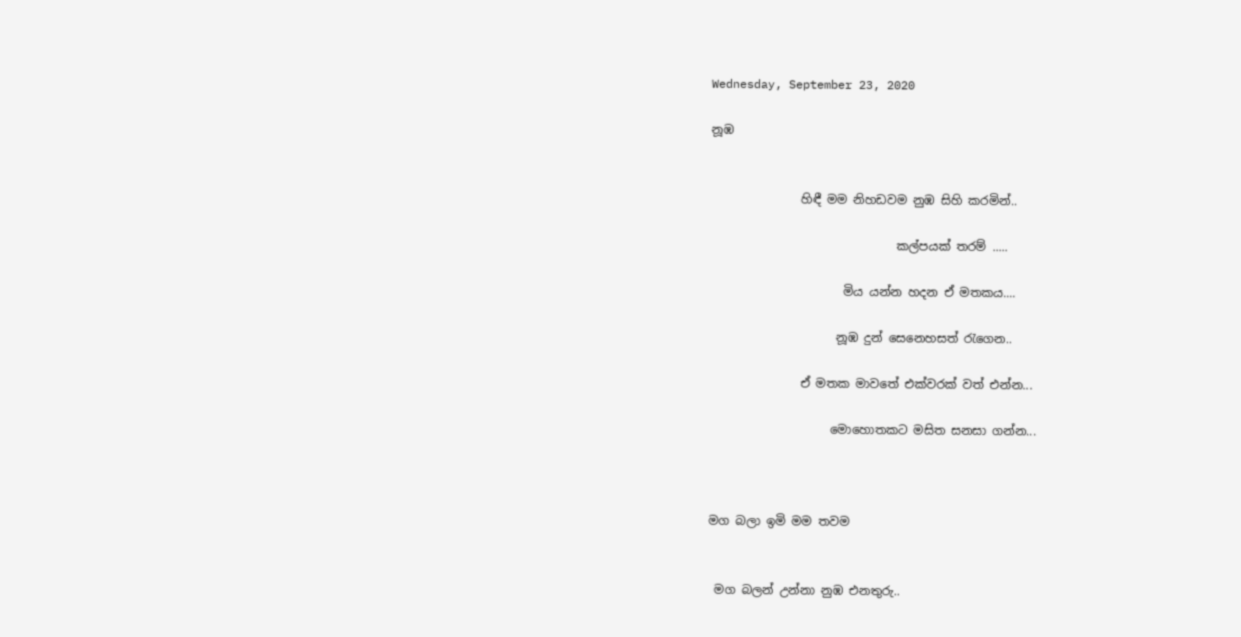Wednesday, September 23, 2020

නූඹ


               හිඳී මම නිහඩවම නුඹ සිහි කරමින්..

                               කල්පයක් තරම් .....

                      මිය යන්න හදන ඒ මතකය....

                     නූඹ දුන් සෙනෙහසත් රැගෙන..

               ඒ මතක මාවතේ එක්වරක් වත් එන්න...

                    මොහොතකට මසිත සනසා ගන්න...



මග බලා ඉමි මම තවම


 මග බලන් උන්නා නුඹ එනතුරු..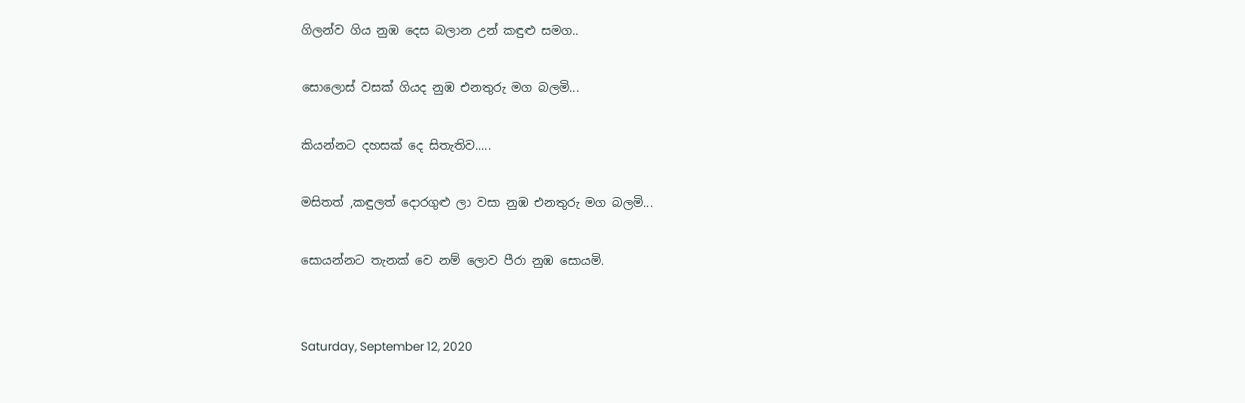ගිලන්ව ගිය නුඹ දෙස බලාන උන් කඳුළු සමග..

සොලොස් වසක් ගියද නුඹ එනතුරු මග බලමි...

කියන්නට දහසක් දෙ සිතැතිව.....

මසිතත් ,කඳුලත් දොරගුළු ලා වසා නුඹ එනතුරු මග බලමි...

සොයන්නට තැනක් වෙ නම් ලොව පීරා නුඹ සොයමි.


Saturday, September 12, 2020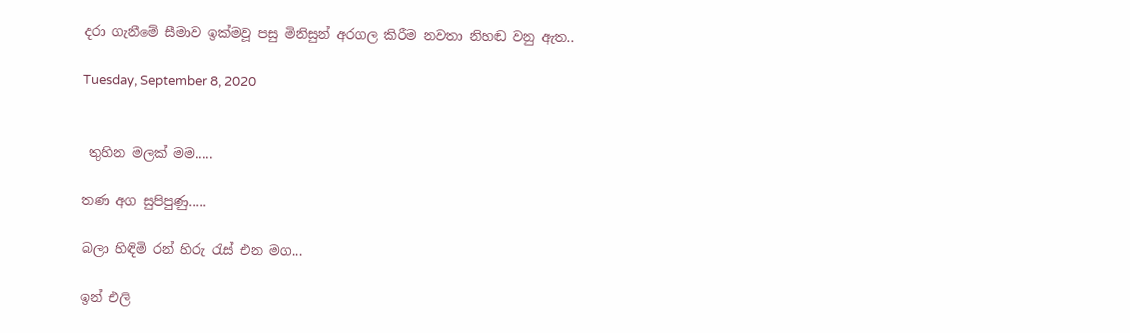දරා ගැනීමේ සීමාව ඉක්මවූ පසු මිනිසුන් අරගල කිරීම නවතා නිහඬ වනු ඇත..

Tuesday, September 8, 2020


 තුහින මලක් මම.....

තණ අග සුපිපුණු.....

බලා හිඳිමි රන් හිරු රැස් එන මග...

ඉන් එලි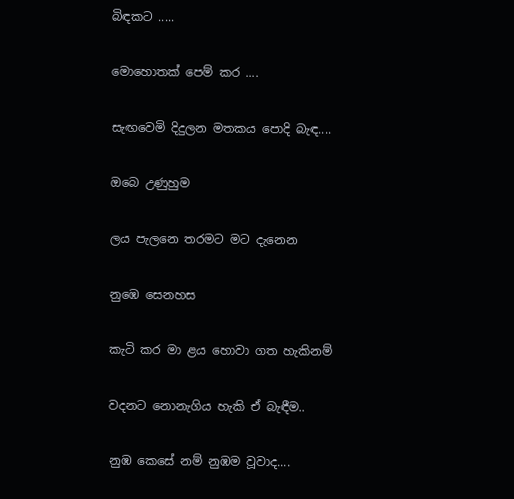බිඳකට .....

මොහොතක් පෙම් කර ....

සැඟවෙමි දිදුලන මතකය පොදි බැඳ....

ඔබෙ උණුහුම

ලය පැලනෙ තරමට මට දැනෙන

නුඹෙ සෙනහස

කැටි කර මා ළය හොවා ගත හැකිනම්

වදනට නොනැගිය හැකි ඒ බැඳීම..

නුඹ කෙසේ නම් නුඹම වූවාද....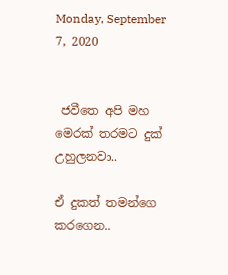Monday, September 7, 2020


 ජවීතෙ අපි මහ මෙරක් තරමට දුක් උහුලනවා..

ඒ දුකත් තමන්ගෙ කරගෙන..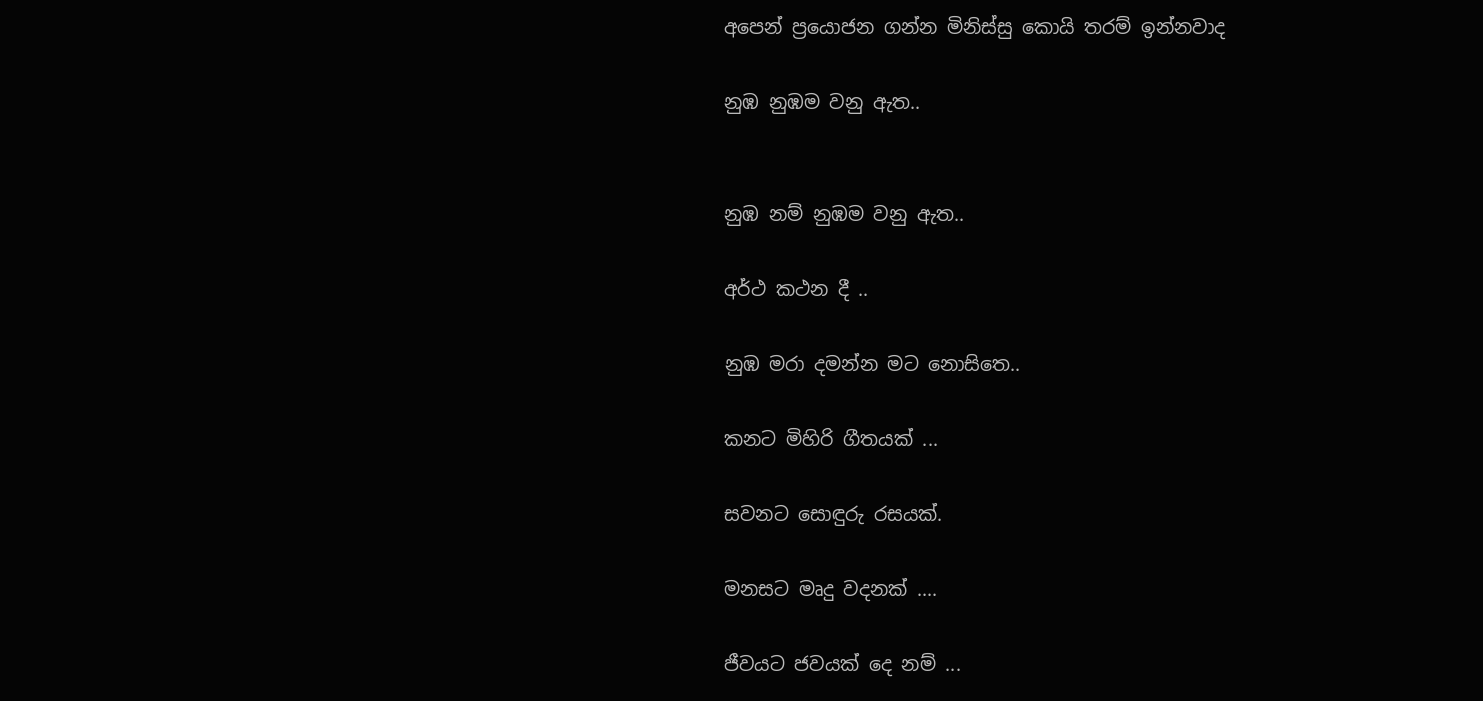අපෙන් ප්‍රයොජන ගන්න මිනිස්සු කොයි තරම් ඉන්නවාද

නුඹ නුඹම වනු ඇත..


නුඹ නම් නුඹම වනු ඇත..

අර්ථ කථන දී ..

නුඹ මරා දමන්න මට නොසිතෙ..

කනට මිහිරි ගීතයක් ...

සවනට සොඳුරු රසයක්.

මනසට මෘදු වදනක් ....

ජීවයට ජවයක් දෙ නම් ...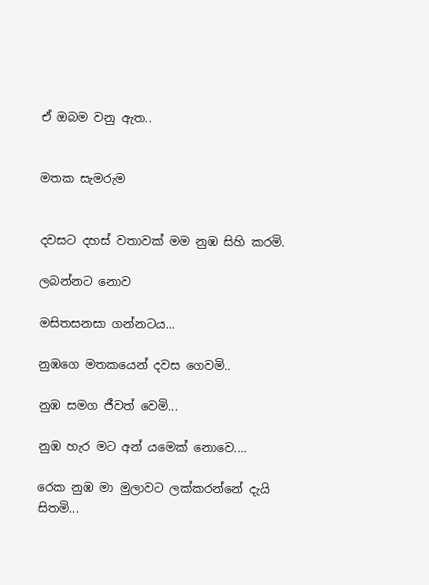ඒ ඔබම වනු ඇත..


මතක සැමරුම


දවසට දහස් වතාවක් මම නුඹ සිහි කරමි.

ලබන්නට නොව

මසිතසනසා ගන්නටය...

නුඹගෙ මතකයෙන් දවස ගෙවමි..

නුඹ සමග ජීවත් වෙමි...

නුඹ හැර මට අන් යමෙක් නොවෙ....

රෙක නුඹ මා මුලාවට ලක්කරන්නේ දැයි               සිතමි...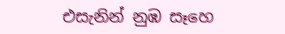එසැනින් නුඹ සෑහෙ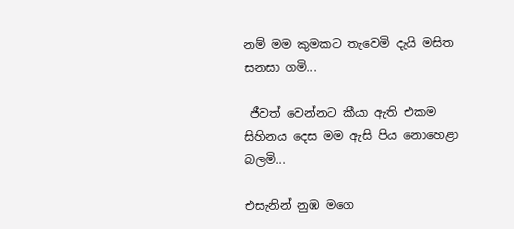නම් මම කුමකට තැවෙමි දැයි මසිත සනසා ගමි...

 ජීවත් වෙන්නට කීයා ඇති එකම සිහිනය දෙස මම ඇසි පිය නොහෙළා බලමි...

එසැනින් නුඹ මගෙ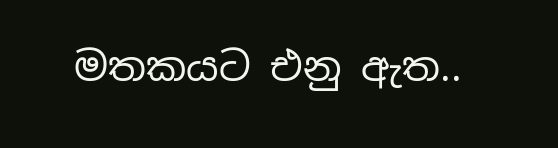මතකයට එනු ඇත..